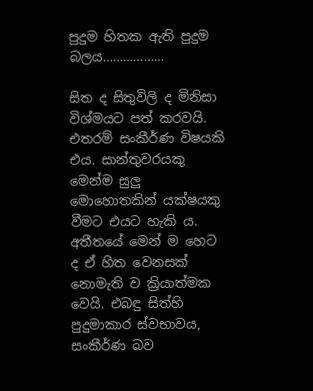පුදුම හිතක ඇති පුදුම බලය………………

සිත ද සිතුවිලි ද මිනිසා විශ්මයට පත් කරවයි. එතරම් සංකීර්ණ විෂයකි එය. සාන්තුවරයකු මෙන්ම සුලු මොහොතකින් යක්ෂයකු වීමට එයට හැකි ය. අතීතයේ මෙන් ම හෙට ද ඒ හිත වෙනසක් නොමැති ව ක්‍රියාත්මක වෙයි. එබඳු සිත්හි පුදුමාකාර ස්වභාවය, සංකීර්ණ බව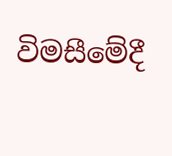විමසීමේදී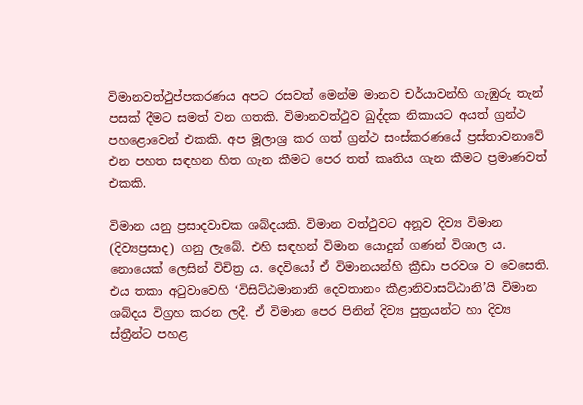විමානවත්ථුප්පකරණය අපට රසවත් මෙන්ම මානව චර්යාවන්හි ගැඹුරු තැන් පසක් දීමට සමත් වන ගතකි. විමානවත්ථුව ඛුද්දක නිකායට අයත් ග්‍රන්ථ පහළොවෙන් එකකි. අප මූලාශ්‍ර කර ගත් ග්‍රන්ථ සංස්කරණයේ ප්‍රස්තාවනාවේ එන පහත සඳහන හිත ගැන කීමට පෙර තත් කෘතිය ගැන කීමට ප්‍රමාණවත් එකකි.

විමාන යනු ප්‍රසාදවාචක ශබ්දයකි. විමාන වත්ථුවට අනූව දිව්‍ය විමාන (දිව්‍යප්‍රසාද) ගනු ලැබේ. එහි සඳහන් විමාන යොදුන් ගණන් විශාල ය. නොයෙක් ලෙසින් විචිත්‍ර ය. දෙවියෝ ඒ විමානයන්හි ක්‍රීඩා පරවශ ව වෙසෙති. එය තකා අටුවාවෙහි ‘විසිට්ඨමානානි දෙවතානං කීළානිවාසට්ඨානි’යි විමාන ශබ්දය විග්‍රහ කරන ලදී. ඒ විමාන පෙර පිනින් දිව්‍ය පුත්‍රයන්ට හා දිව්‍ය ස්ත්‍රීන්ට පහළ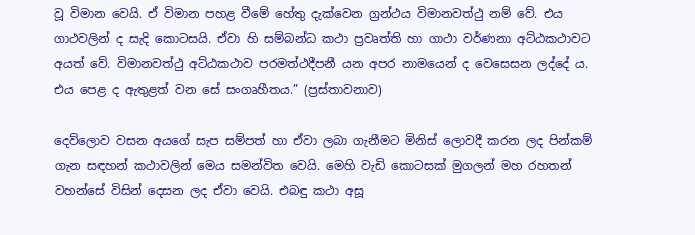වූ විමාන වෙයි. ඒ විමාන පහළ වීමේ හේතු දැක්වෙන ග්‍රන්ථය විමානවත්ථු නම් වේ. එය ගාථවලින් ද සැදි කොටසයි. ඒවා හි සම්බන්ධ කථා ප්‍රවෘත්ති හා ගාථා වර්ණනා අට්ඨකථාවට අයත් වේ. විමානවත්ථු අට්ඨකථාව පරමත්ථදීපනී යන අපර නාමයෙන් ද වෙසෙසන ලද්දේ ය. එය පෙළ ද ඇතුළත් වන සේ සංගෘහීතය.” (ප්‍රස්තාවනාව)

දෙව්ලොව වසන අයගේ සැප සම්පත් හා ඒවා ලබා ගැනීමට මිනිස් ලොවදී කරන ලද පින්කම් ගැන සඳහන් කථාවලින් මෙය සමන්විත වෙයි. මෙහි වැඩි කොටසක් මුගලන් මහ රහතන් වහන්සේ විසින් දෙසන ලද ඒවා වෙයි. එබඳු කථා අසූ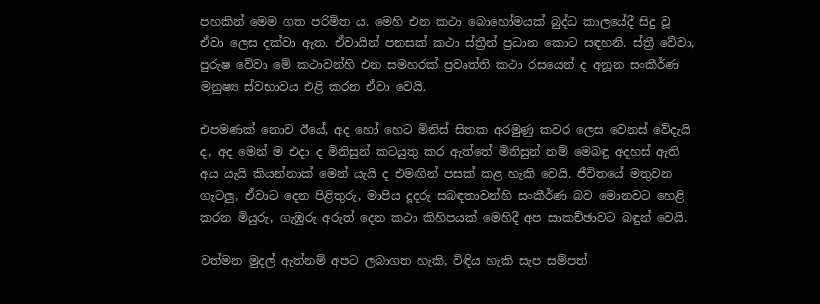පහකින් මෙම ගත පරිමිත ය. මෙහි එන කථා බොහෝමයක් බුද්ධ කාලයේදී සිදු වූ ඒවා ලෙස දක්වා ඇත. ඒවායින් පනසක් කථා ස්ත්‍රීන් ප්‍රධාන කොට සඳහනි. ස්ත්‍රී වේවා, පුරුෂ වේවා මේ කථාවන්හි එන සමහරක් ප්‍රවෘත්ති කථා රසයෙන් ද අනූන සංකීර්ණ මනුෂ්‍ය ස්වභාවය එළි කරන ඒවා වෙයි.

එපමණක් නොව ඊයේ, අද හෝ හෙට මිනිස් සිතක අරමුණු කවර ලෙස වෙනස් වේදැයි ද, අද මෙන් ම එදා ද මිනිසුන් කටයුතු කර ඇත්තේ මිනිසුන් නම් මෙබඳු අදහස් ඇති අය යැයි කියන්නාක් මෙන් යැයි ද එමඟින් පසක් කළ හැකි වෙයි. ජීවිතයේ මතුවන ගැටලු, ඒවාට දෙන පිළිතුරු, මාපිය දූදරු සබඳතාවන්හි සංකීර්ණ බව මොනවට හෙළි කරන මියුරු, ගැඹුරු අරුත් දෙන කථා කිහිපයක් මෙහිදී අප සාකච්ඡාවට බඳුන් වෙයි.

වත්මන මුදල් ඇත්නම් අපට ලබාගත හැකි, විඳිය හැකි සැප සම්පත්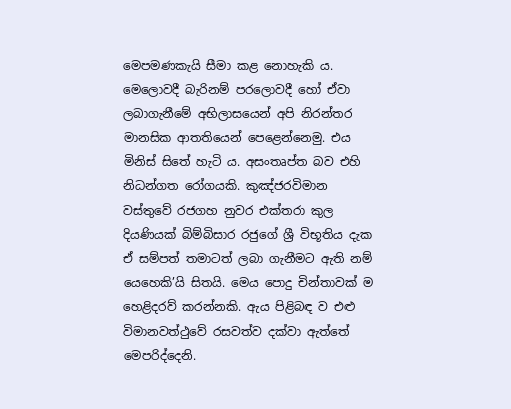මෙපමණකැයි සීමා කළ නොහැකි ය. මෙලොවදී බැරිනම් පරලොවදී හෝ ඒවා ලබාගැනීමේ අභිලාසයෙන් අපි නිරන්තර මානසික ආතතියෙන් පෙළෙන්නෙමු. එය මිනිස් සිතේ හැටි ය. අසංතෘප්ත බව එහි නිධන්ගත රෝගයකි. කුඤ්ජරවිමාන වස්තුවේ රජගහ නුවර එක්තරා කුල දියණියක් බිම්බිසාර රජුගේ ශ්‍රී විභූතිය දැක ඒ සම්පත් තමාටත් ලබා ගැනීමට ඇති නම් යෙහෙකි’යි සිතයි. මෙය පොදු චින්තාවක් ම හෙළිදරව් කරන්නකි. ඇය පිළිබඳ ව එළු විමානවත්ථුවේ රසවත්ව දක්වා ඇත්තේ මෙපරිද්දෙනි.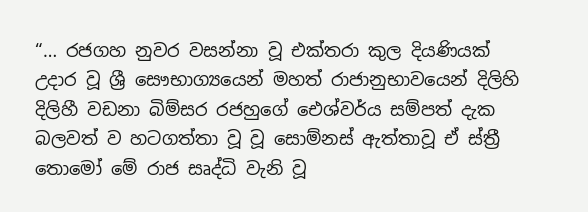“… රජගහ නුවර වසන්නා වූ එක්තරා කුල දියණියක් උදාර වූ ශ්‍රී සෞභාග්‍යයෙන් මහත් රාජානුභාවයෙන් දිලිහි දිලිහී වඩනා බිම්සර රජහුගේ ඓශ්වර්ය සම්පත් දැක බලවත් ව හටගත්තා වූ වූ සොම්නස් ඇත්තාවූ ඒ ස්ත්‍රී තොමෝ මේ රාජ සෘද්ධි වැනි වූ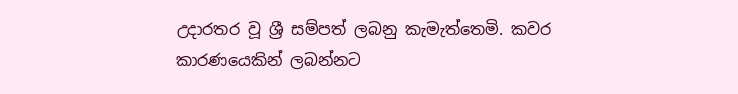උදාරතර වූ ශ්‍රී සම්පත් ලබනු කැමැත්තෙමි. කවර කාරණයෙකින් ලබන්නට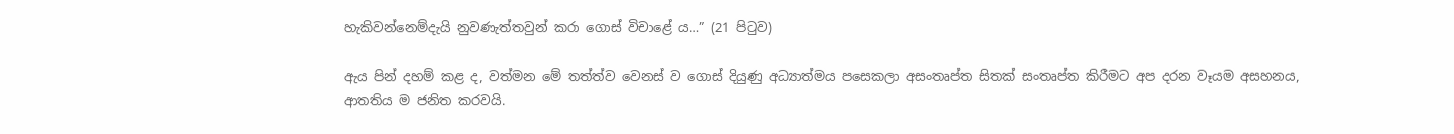හැකිවන්නෙම්දැයි නුවණැත්තවුන් කරා ගොස් විචාළේ ය…” (21 පිටුව)

ඇය පින් දහම් කළ ද, වත්මන මේ තත්ත්ව වෙනස් ව ගොස් දියුණු අධ්‍යාත්මය පසෙකලා අසංතෘප්ත සිතක් සංතෘප්ත කිරීමට අප දරන වෑයම අසහනය, ආතතිය ම ජනිත කරවයි.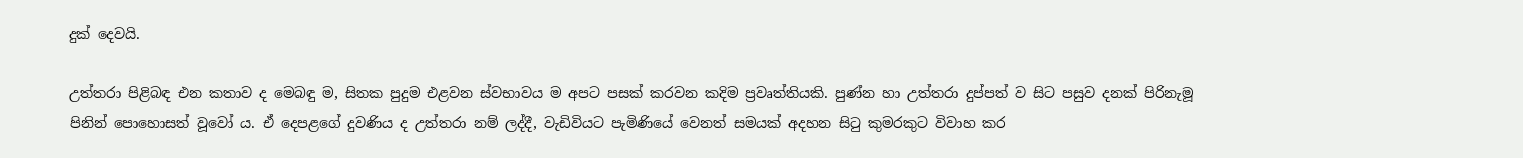දුක් දෙවයි.

උත්තරා පිළිබඳ එන කතාව ද මෙබඳු ම, සිතක පුදුම එළවන ස්වභාවය ම අපට පසක් කරවන කදිම ප්‍රවෘත්තියකි. පුණ්න හා උත්තරා දුප්පත් ව සිට පසුව දනක් පිරිනැමූ පිනින් පොහොසත් වූවෝ ය. ඒ දෙපළගේ දුවණිය ද උත්තරා නම් ලද්දී, වැඩිවියට පැමිණියේ වෙනත් සමයක් අදහන සිටු කුමරකුට විවාහ කර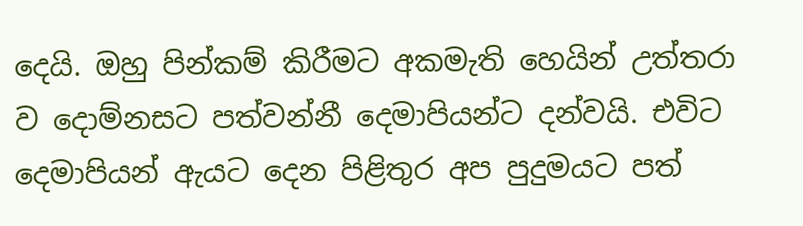දෙයි. ඔහු පින්කම් කිරීමට අකමැති හෙයින් උත්තරා ව දොම්නසට පත්වන්නී දෙමාපියන්ට දන්වයි. එවිට දෙමාපියන් ඇයට දෙන පිළිතුර අප පුදුමයට පත්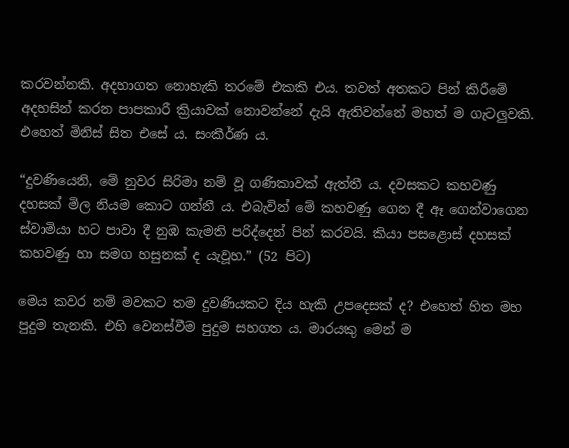කරවන්නකි. අදහාගත නොහැකි තරමේ එකකි එය. තවත් අතකට පින් කිරීමේ අදහසින් කරන පාපකාරී ක්‍රියාවක් නොවන්නේ දැයි ඇතිවන්නේ මහත් ම ගැටලුවකි. එහෙත් මිනිස් සිත එසේ ය. සංකීර්ණ ය.

“දුවණියෙනි, මේ නුවර සිරිමා නම් වූ ගණිකාවක් ඇත්තී ය. දවසකට කහවණු දහසක් මිල නියම කොට ගන්නී ය. එබැවින් මේ කහවණු ගෙන දී ඈ ගෙන්වාගෙන ස්වාමියා හට පාවා දී නුඹ කැමති පරිද්දෙන් පින් කරවයි. කියා පසළොස් දහසක් කහවණු හා සමග හසුනක් ද යැවූහ.” (52 පිට)

මෙය කවර නම් මවකට තම දුවණියකට දිය හැකි උපදෙසක් ද? එහෙත් හිත මහ පුදුම තැනකි. එහි වෙනස්වීම පුදුම සහගත ය. මාරයකු මෙන් ම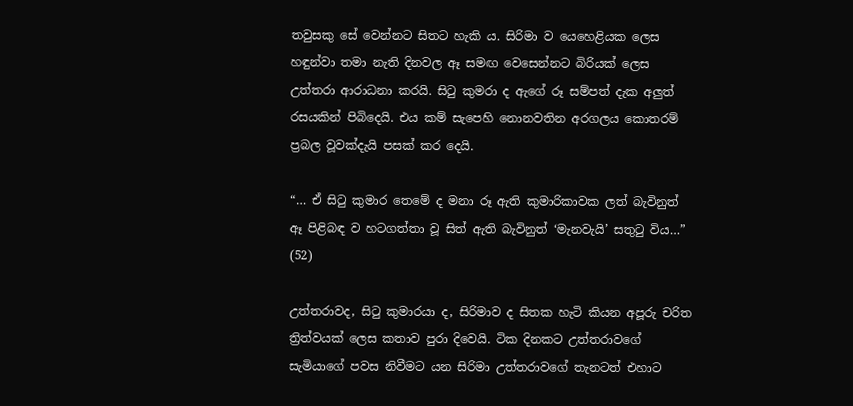තවුසකු සේ වෙන්නට සිතට හැකි ය. සිරිමා ව යෙහෙළියක ලෙස හඳුන්වා තමා නැති දිනවල ඈ සමඟ වෙසෙන්නට බිරියක් ලෙස උත්තරා ආරාධනා කරයි. සිටු කුමරා ද ඇගේ රූ සම්පත් දැක අලුත් රසයකින් පිබිදෙයි. එය කම් සැපෙහි නොනවතින අරගලය කොතරම් ප්‍රබල වූවක්දැයි පසක් කර දෙයි.

“… ඒ සිටු කුමාර තෙමේ ද මනා රූ ඇති කුමාරිකාවක ලත් බැවිනුත් ඈ පිළිබඳ ව හටගත්තා වූ සිත් ඇති බැවිනුත් ‘මැනවැයි’ සතුටු විය…” (52)

උත්තරාවද, සිටු කුමාරයා ද, සිරිමාව ද සිතක හැටි කියන අපූරු චරිත ත්‍රිත්වයක් ලෙස කතාව පුරා දිවෙයි. ටික දිනකට උත්තරාවගේ සැමියාගේ පවස නිවීමට යන සිරිමා උත්තරාවගේ තැනටත් එහාට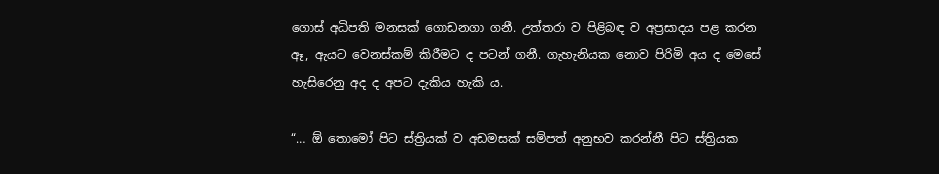ගොස් අධිපති මනසක් ගොඩනගා ගනී. උත්තරා ව පිළිබඳ ව අප්‍රසාදය පළ කරන ඈ, ඇයට වෙනස්කම් කිරීමට ද පටන් ගනී. ගැහැනියක නොව පිරිමි අය ද මෙසේ හැසිරෙනු අද ද අපට දැකිය හැකි ය.

“… ඕ තොමෝ පිට ස්ත්‍රියක් ව අඩමසක් සම්පත් අනුභව කරන්නී පිට ස්ත්‍රියක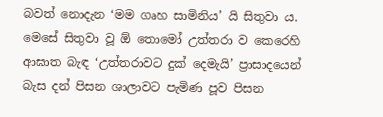බවත් නොදැන ‘මම ගෘහ සාමිනිය’ යි සිතුවා ය. මෙසේ සිතුවා වූ ඕ තොමෝ උත්තරා ව කෙරෙහි ආඝාත බැඳ ‘උත්තරාවට දුක් දෙමැයි’ ප්‍රාසාදයෙන් බැස දන් පිසන ශාලාවට පැමිණ පූව පිසන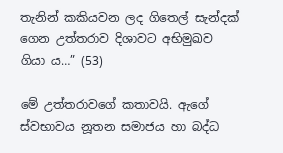තැනින් කකියවන ලද ගිතෙල් සැන්දක් ගෙන උත්තරාව දිශාවට අභිමුඛව ගියා ය…” (53)

මේ උත්තරාවගේ කතාවයි. ඇගේ ස්වභාවය නූතන සමාජය හා බද්ධ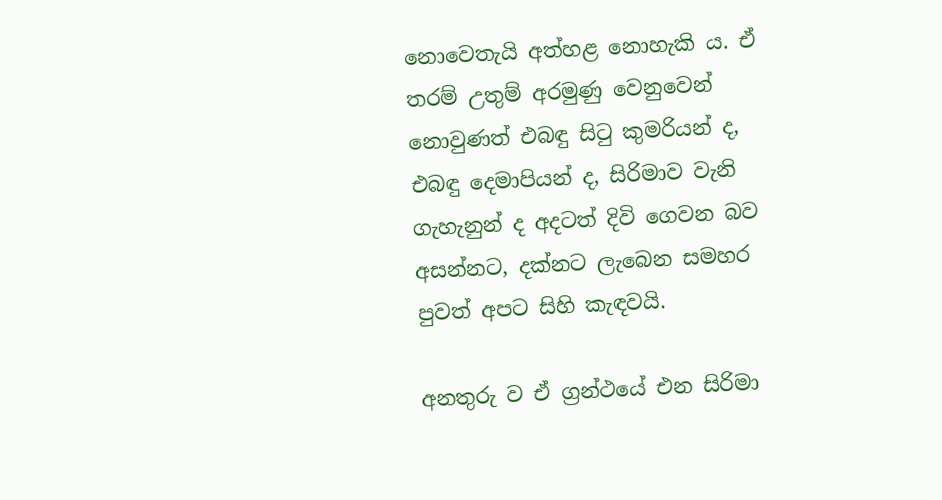නොවෙතැයි අත්හළ නොහැකි ය. ඒ තරම් උතුම් අරමුණු වෙනුවෙන් නොවුණත් එබඳු සිටු කුමරියන් ද, එබඳු දෙමාපියන් ද, සිරිමාව වැනි ගැහැනුන් ද අදටත් දිවි ගෙවන බව අසන්නට, දක්නට ලැබෙන සමහර පුවත් අපට සිහි කැඳවයි.

අනතුරු ව ඒ ග්‍රන්ථයේ එන සිරිමා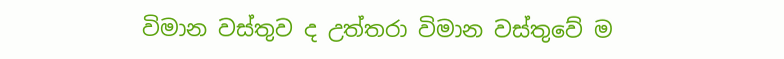විමාන වස්තුව ද උත්තරා විමාන වස්තුවේ ම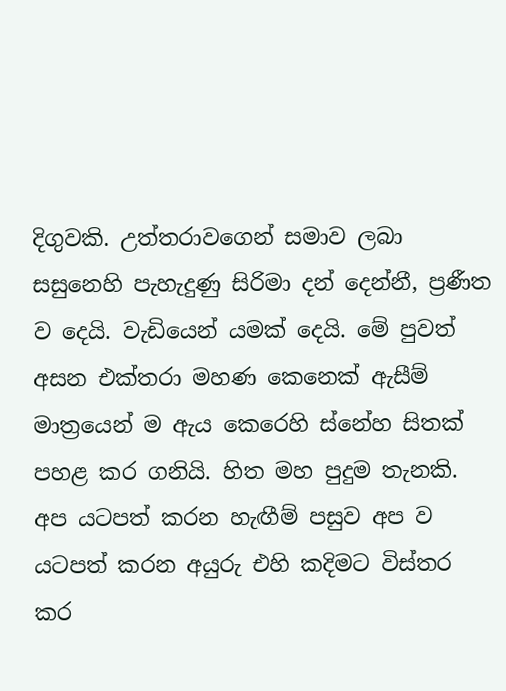දිගුවකි. උත්තරාවගෙන් සමාව ලබා සසුනෙහි පැහැදුණු සිරිමා දන් දෙන්නී, ප්‍රණීත ව දෙයි. වැඩියෙන් යමක් දෙයි. මේ පුවත් අසන එක්තරා මහණ කෙනෙක් ඇසීම් මාත්‍රයෙන් ම ඇය කෙරෙහි ස්නේහ සිතක් පහළ කර ගනියි. හිත මහ පුදුම තැනකි. අප යටපත් කරන හැඟීම් පසුව අප ව යටපත් කරන අයුරු එහි කදිමට විස්තර කර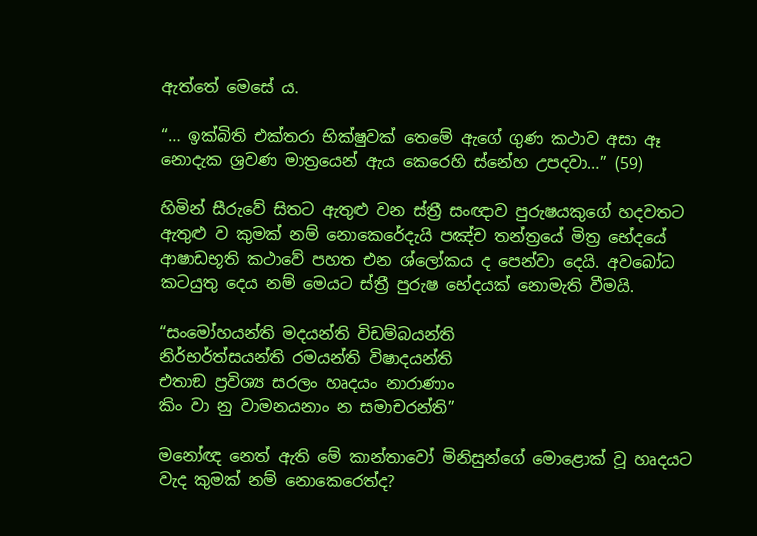ඇත්තේ මෙසේ ය.

“… ඉක්බිති එක්තරා භික්ෂුවක් තෙමේ ඇගේ ගුණ කථාව අසා ඈ නොදැක ශ්‍රවණ මාත්‍රයෙන් ඇය කෙරෙහි ස්නේහ උපදවා…” (59)

හිමින් සීරුවේ සිතට ඇතුළු වන ස්ත්‍රී සංඥාව පුරුෂයකුගේ හදවතට ඇතුළු ව කුමක් නම් නොකෙරේදැයි පඤ්ච තන්ත්‍රයේ මිත්‍ර භේදයේ ආෂාඩභූති කථාවේ පහත එන ශ්ලෝකය ද පෙන්වා දෙයි. අවබෝධ කටයුතු දෙය නම් මෙයට ස්ත්‍රී පුරුෂ භේදයක් නොමැති වීමයි.

“සංමෝහයන්ති මදයන්ති විඩම්බයන්ති
නිර්භර්ත්සයන්ති රමයන්ති විෂාදයන්ති
එතාඞ ප්‍රවිශ්‍ය සරලං හෘදයං නාරාණාං
කිං වා නු වාමනයනාං න සමාචරන්ති”

මනෝඥ නෙත් ඇති මේ කාන්තාවෝ මිනිසුන්ගේ මොළොක් වූ හෘදයට වැද කුමක් නම් නොකෙරෙත්ද?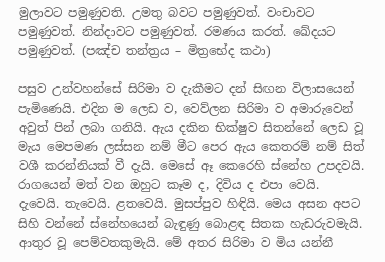මුලාවට පමුණුවති. උමතු බවට පමුණුවත්. වංචාවට පමුණුවත්. නින්දාවට පමුණුවත්. රමණය කරත්. ඛේදයට පමුණුවත්. (පඤ්ච තන්ත්‍රය – මිත්‍රභේද කථා)

පසුව උන්වහන්සේ සිරිමා ව දැකීමට දන් සිඟන විලාසයෙන් පැමිණෙයි. එදින ම ලෙඩ ව, වෙව්ලන සිරිමා ව අමාරුවෙන් අවුත් පින් ලබා ගනියි. ඇය දකින භික්ෂුව සිතන්නේ ලෙඩ වූ මැය මෙපමණ ලස්සන නම් මීට පෙර ඇය කෙතරම් නම් සිත් වශී කරන්නියක් වී දැයි. මෙසේ ඈ කෙරෙහි ස්නේහ උපදවයි. රාගයෙන් මත් වන ඔහුට කෑම ද, දිවිය ද එපා වෙයි. දැවෙයි. තැවෙයි. ළතවෙයි. මුසප්පුව හිඳියි. මෙය අසන අපට සිහි වන්නේ ස්නේහයෙන් බැඳුණු බොළඳ සිතක හැඩරුවමැයි. ආතුර වූ පෙම්වතකුමැයි. මේ අතර සිරිමා ව මිය යන්නී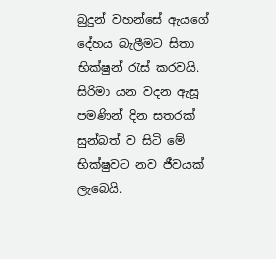බුදුන් වහන්සේ ඇයගේ දේහය බැලීමට සිතා භික්ෂුන් රැස් කරවයි. සිරිමා යන වදන ඇසූ පමණින් දින සතරක් සුන්බත් ව සිටි මේ භික්ෂුවට නව ජීවයක් ලැබෙයි.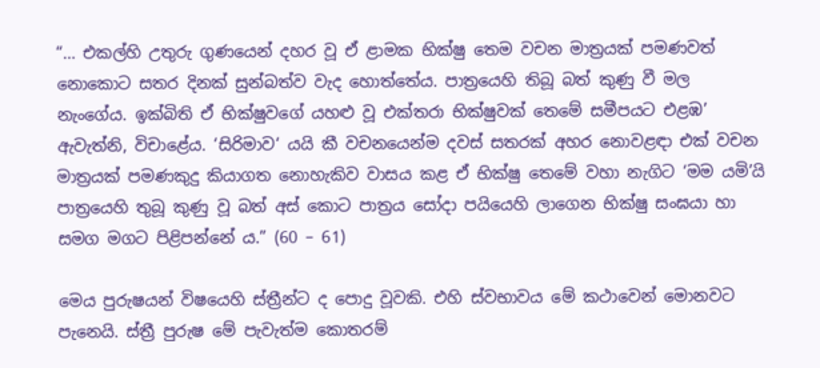“… එකල්හි උතුරු ගුණයෙන් දහර වූ ඒ ළාමක භික්ෂු තෙම වචන මාත්‍රයක් පමණවත් නොකොට සතර දිනක් සුන්බත්ව වැද හොත්තේය. පාත්‍රයෙහි තිබූ බත් කුණු වී මල නැංගේය. ඉක්බිති ඒ භික්ෂුවගේ යහළු වූ එක්තරා භික්ෂුවක් තෙමේ සමීපයට එළඹ’ ඇවැත්නි, විචාළේය. ‘සිරිමාව‘ යයි කී වචනයෙන්ම දවස් සතරක් අහර නොවළඳා එක් වචන මාත්‍රයක් පමණකුදු කියාගත නොහැකිව වාසය කළ ඒ භික්ෂු තෙමේ වහා නැගිට ‘මම යමි’යි පාත්‍රයෙහි තුබූ කුණු වූ බත් අස් කොට පාත්‍රය සෝදා පයියෙහි ලාගෙන භික්ෂු සංඝයා හා සමග මගට පිළිපන්නේ ය.” (60 – 61)

මෙය පුරුෂයන් විෂයෙහි ස්ත්‍රීන්ට ද පොදු වූවකි. එහි ස්වභාවය මේ කථාවෙන් මොනවට පැනෙයි. ස්ත්‍රී පුරුෂ මේ පැවැත්ම කොතරම්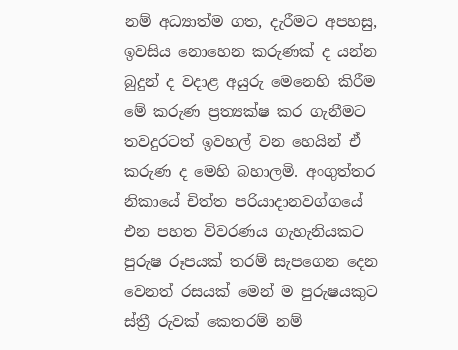නම් අධ්‍යාත්ම ගත, දැරීමට අපහසු, ඉවසිය නොහෙන කරුණක් ද යන්න බුදුන් ද වදාළ අයුරු මෙනෙහි කිරීම මේ කරුණ ප්‍රත්‍යක්ෂ කර ගැනීමට තවදුරටත් ඉවහල් වන හෙයින් ඒ කරුණ ද මෙහි බහාලමි. අංගුත්තර නිකායේ චිත්ත පරියාදානවග්ගයේ එන පහත විවරණය ගැහැනියකට පුරුෂ රූපයක් තරම් සැපගෙන දෙන වෙනත් රසයක් මෙන් ම පුරුෂයකුට ස්ත්‍රී රුවක් කෙතරම් නම්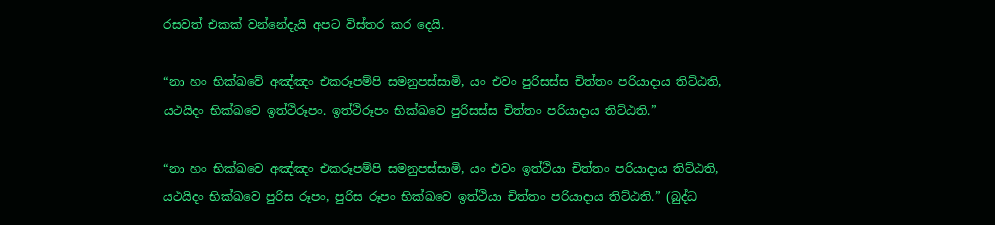රසවත් එකක් වන්නේදැයි අපට විස්තර කර දෙයි.

“නා හං භික්ඛවේ අඤ්ඤං එකරූපම්පි සමනුපස්සාමි, යං එවං පුරිසස්ස චිත්තං පරියාදාය තිට්ඨති, යථයිදං භික්ඛවෙ ඉත්ථිරූපං. ඉත්ථිරූපං භික්ඛවෙ පුරිසස්ස චිත්තං පරියාදාය තිට්ඨති.”

“නා හං භික්ඛවෙ අඤ්ඤං එකරූපම්පි සමනුපස්සාමි, යං එවං ඉත්ථියා චිත්තං පරියාදාය තිට්ඨති, යථයිදං භික්ඛවෙ පුරිස රූපං, පුරිස රූපං භික්ඛවෙ ඉත්ථියා චිත්තං පරියාදාය තිට්ඨති.” (බුද්ධ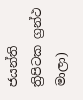ජයන්ති ත්‍රිපිටක ග්‍රන්ථ මාලා)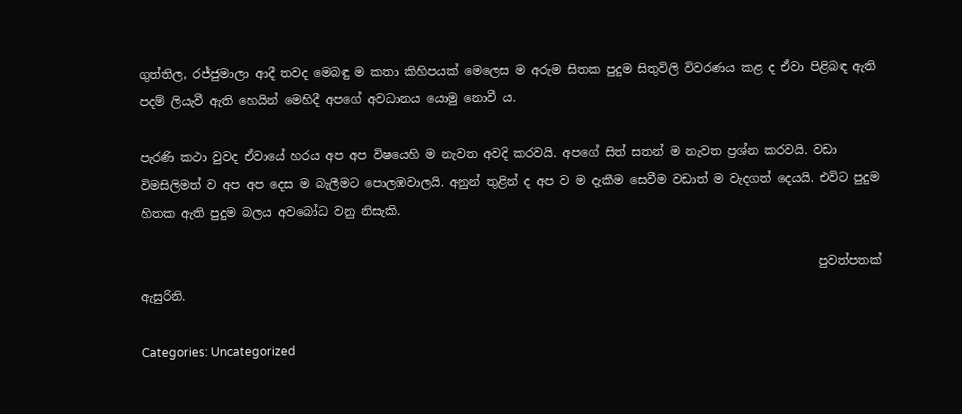ගුත්තිල, රජ්ජුමාලා ආදී තවද මෙබඳු ම කතා කිහිපයක් මෙලෙස ම අරුම සිතක පුදුම සිතුවිලි විවරණය කළ ද ඒවා පිළිබඳ ඇති පදම් ලියැවී ඇති හෙයින් මෙහිදී අපගේ අවධානය යොමු නොවී ය.

පැරණි කථා වුවද ඒවායේ හරය අප අප විෂයෙහි ම නැවත අවදි කරවයි. අපගේ සිත් සතන් ම නැවත ප්‍රශ්න කරවයි. වඩා විමසිලිමත් ව අප අප දෙස ම බැලීමට පොලඹවාලයි. අනුන් තුළින් ද අප ව ම දැකීම සෙවීම වඩාත් ම වැදගත් දෙයයි. එවිට පුදුම හිතක ඇති පුදුම බලය අවබෝධ වනු නිසැකි.

                                                                                                                 පුවත්පතක් ඇසුරිනි.

Categories: Uncategorized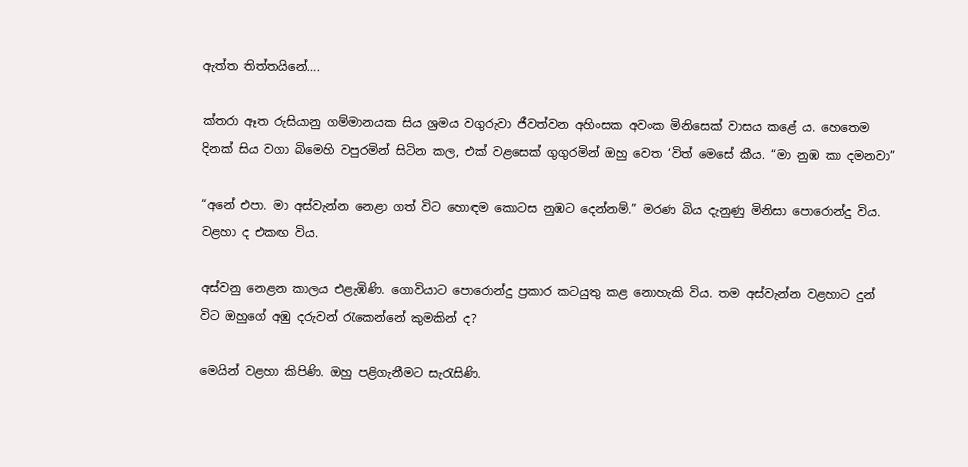ඇත්ත තිත්තයිනේ….

ක්තරා ඈත රුසියානු ගම්මානයක සිය ශ්‍රමය වගුරුවා ජීවත්වන අහිංසක අවංක මිනිසෙක් වාසය කළේ ය. හෙතෙම දිනක් සිය වගා බිමෙහි වපුරමින් සිටින කල, එක් වළසෙක් ගුගුරමින් ඔහු වෙත ‘විත් මෙසේ කීය. “මා නුඹ කා දමනවා”

“අනේ එපා. මා අස්වැන්න නෙළා ගත් විට හොඳම කොටස නුඹට දෙන්නම්.” මරණ බිය දැනුණු මිනිසා පොරොන්දු විය. වළහා ද එකඟ විය.

අස්වනු නෙළන කාලය එළැඹිණි. ගොවියාට පොරොන්දු ප්‍රකාර කටයුතු කළ නොහැකි විය. තම අස්වැන්න වළහාට දුන් විට ඔහුගේ අඹු දරුවන් රැකෙන්නේ කුමකින් ද?

මෙයින් වළහා කිපිණි. ඔහු පළිගැනීමට සැරැසිණි.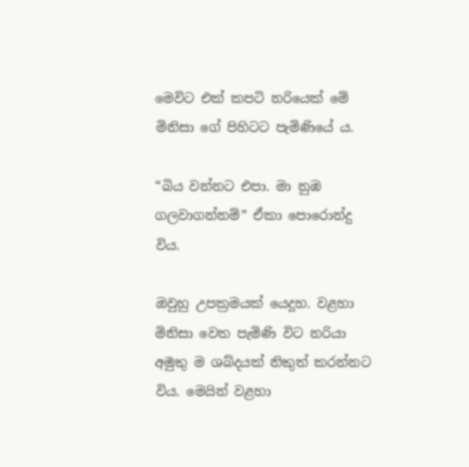මෙවිට එක් කපටි නරියෙක් මේ මිනිසා ගේ පිහිටට පැමිණියේ ය.

“බිය වන්නට එපා. මා නුඹ ගලවාගන්නම්” ඒකා පොරොන්දු විය.

ඔවුහු උපක්‍රමයක් යෙදූහ. වළහා මිනිසා වෙත පැමිණි විට නරියා අමුතු ම ශබ්දයක් නිකුත් කරන්නට විය. මෙයින් වළහා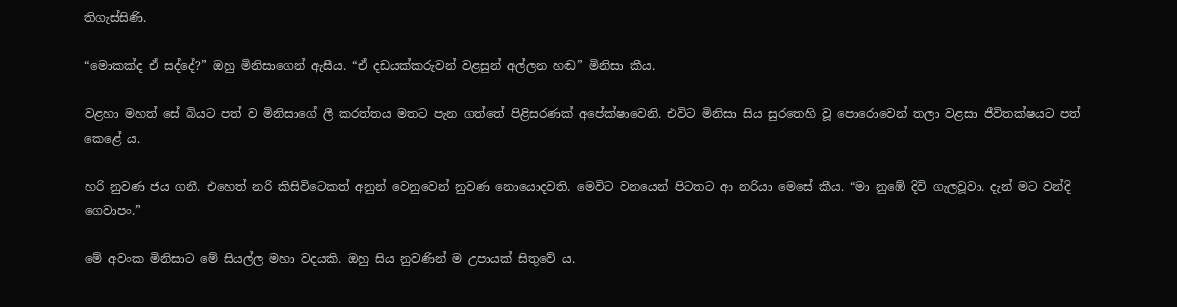තිගැස්සිණි.

“මොකක්ද ඒ සද්දේ?” ඔහු මිනිසාගෙන් ඇසීය. “ඒ දඩයක්කරුවන් වළසුන් අල්ලන හඬ” මිනිසා කීය.

වළහා මහත් සේ බියට පත් ව මිනිසාගේ ලී කරත්තය මතට පැන ගත්තේ පිළිසරණක් අපේක්ෂාවෙනි. එවිට මිනිසා සිය සුරතෙහි වූ පොරොවෙන් තලා වළසා ජීවිතක්ෂයට පත් කෙළේ ය.

හරි නුවණ ජය ගනී. එහෙත් නරි කිසිවිටෙකත් අනුන් වෙනුවෙන් නුවණ නොයොදවති. මෙවිට වනයෙන් පිටතට ආ නරියා මෙසේ කීය. “මා නුඹේ දිවි ගැලවූවා. දැන් මට වන්දි ගෙවාපං.”

මේ අවංක මිනිසාට මේ සියල්ල මහා වදයකි. ඔහු සිය නුවණින් ම උපායක් සිතුවේ ය.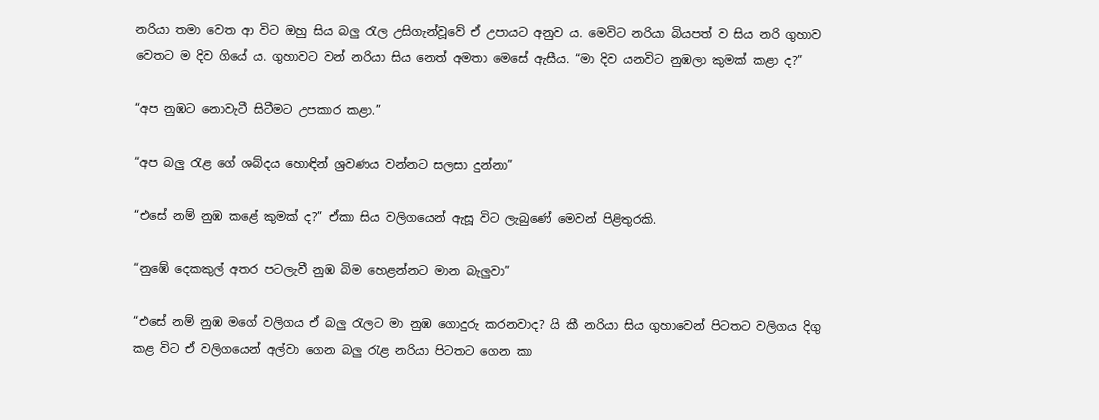නරියා තමා වෙත ආ විට ඔහු සිය බලු රැල උසිගැන්වූවේ ඒ උපායට අනුව ය. මෙවිට නරියා බියපත් ව සිය නරි ගුහාව වෙතට ම දිව ගියේ ය. ගුහාවට වන් නරියා සිය නෙත් අමතා මෙසේ ඇසීය. “මා දිව යනවිට නුඹලා කුමක් කළා ද?”

“අප නුඹට නොවැටී සිටීමට උපකාර කළා.”

“අප බලු රැළ ගේ ශබ්දය හොඳින් ශ්‍රවණය වන්නට සලසා දුන්නා”

“එසේ නම් නුඹ කළේ කුමක් ද?” ඒකා සිය වලිගයෙන් ඇසූ විට ලැබුණේ මෙවන් පිළිතුරකි.

“නුඹේ දෙකකුල් අතර පටලැවී නුඹ බිම හෙළන්නට මාන බැලුවා”

“එසේ නම් නුඹ මගේ වලිගය ඒ බලු රැලට මා නුඹ ගොදුරු කරනවාද? යි කී නරියා සිය ගුහාවෙන් පිටතට වලිගය දිගු කළ විට ඒ වලිගයෙන් අල්වා ගෙන බලු රැළ නරියා පිටතට ගෙන කා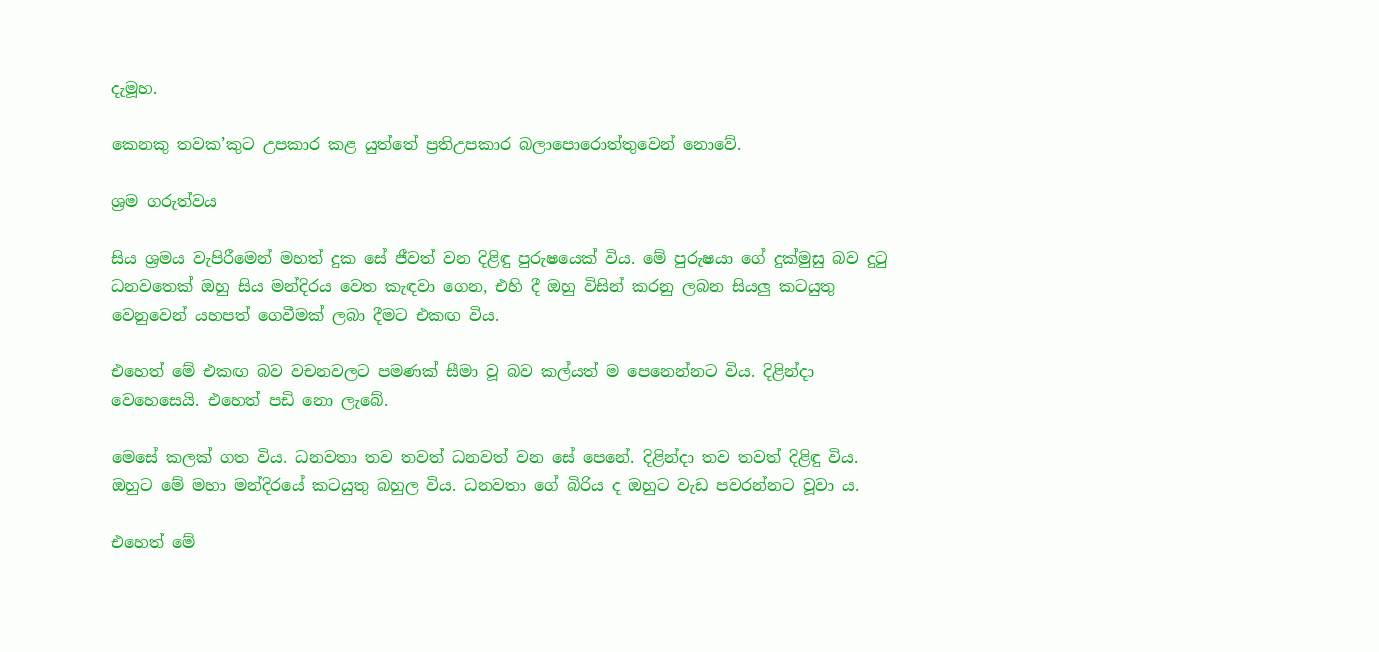දැමූහ.

කෙනකු තවක’කුට උපකාර කළ යුත්තේ ප්‍රතිඋපකාර බලාපොරොත්තුවෙන් නොවේ.

ශ්‍රම ගරුත්වය

සිය ශ්‍රමය වැපිරීමෙන් මහත් දුක සේ ජීවත් වන දිළිඳු පුරුෂයෙක් විය. මේ පුරුෂයා ගේ දුක්මුසු බව දුටු ධනවතෙක් ඔහු සිය මන්දිරය වෙත කැඳවා ගෙන, එහි දී ඔහු විසින් කරනු ලබන සියලු කටයුතු වෙනුවෙන් යහපත් ගෙවීමක් ලබා දීමට එකඟ විය.

එහෙත් මේ එකඟ බව වචනවලට පමණක් සීමා වූ බව කල්යත් ම පෙනෙන්නට විය. දිළින්දා වෙහෙසෙයි. එහෙත් පඩි නො ලැබේ.

මෙසේ කලක් ගත විය. ධනවතා තව තවත් ධනවත් වන සේ පෙනේ. දිළින්දා තව තවත් දිළිඳු විය. ඔහුට මේ මහා මන්දිරයේ කටයුතු බහුල විය. ධනවතා ගේ බිරිය ද ඔහුට වැඩ පවරන්නට වූවා ය.

එහෙත් මේ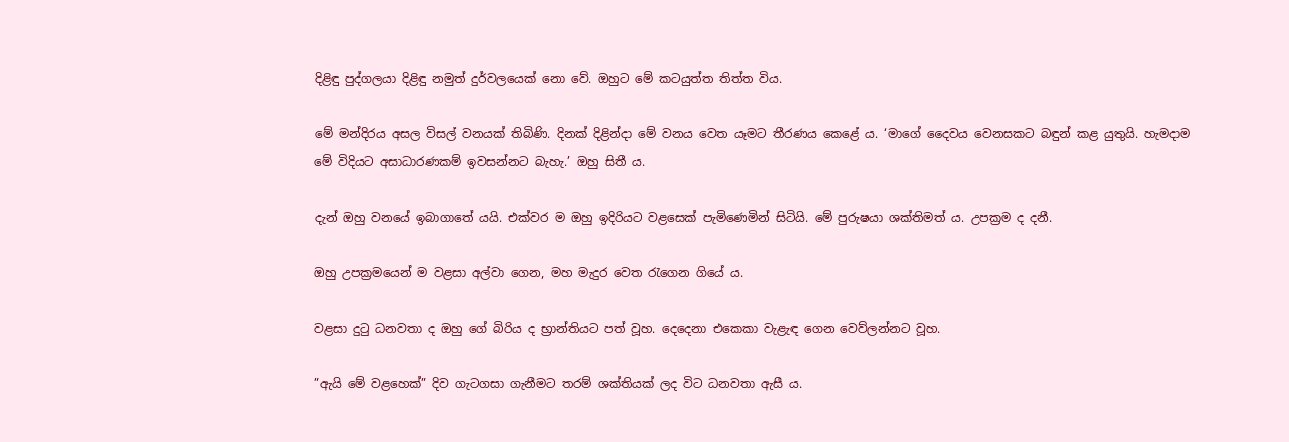දිළිඳු පුද්ගලයා දිළිඳු නමුත් දුර්වලයෙක් නො වේ. ඔහුට මේ කටයුත්ත තිත්ත විය.

මේ මන්දිරය අසල විසල් වනයක් තිබිණි. දිනක් දිළින්දා මේ වනය වෙත යෑමට තීරණය කෙළේ ය. ‘මාගේ දෛවය වෙනසකට බඳුන් කළ යුතුයි. හැමදාම මේ විදියට අසාධාරණකම් ඉවසන්නට බැහැ.’ ඔහු සිතී ය.

දැන් ඔහු වනයේ ඉබාගාතේ යයි. එක්වර ම ඔහු ඉදිරියට වළසෙක් පැමිණෙමින් සිටියි. මේ පුරුෂයා ශක්තිමත් ය. උපක්‍රම ද දනී.

ඔහු උපක්‍රමයෙන් ම වළසා අල්වා ගෙන, මහ මැදුර වෙත රැගෙන ගියේ ය.

වළසා දුටු ධනවතා ද ඔහු ගේ බිරිය ද භ්‍රාන්තියට පත් වූහ. දෙදෙනා එකෙකා වැළැඳ ගෙන වෙව්ලන්නට වූහ.

”ඇයි මේ වළහෙක්” දිව ගැටගසා ගැනීමට තරම් ශක්තියක් ලද විට ධනවතා ඇසී ය.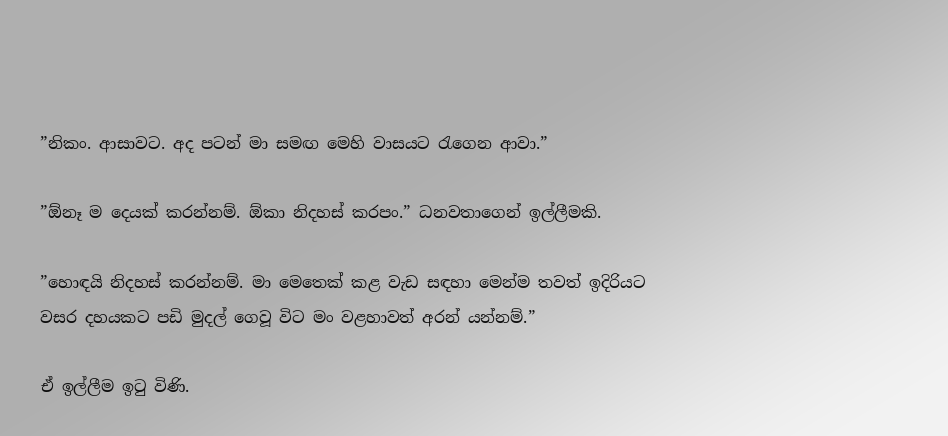”නිකං. ආසාවට. අද පටන් මා සමඟ මෙහි වාසයට රැගෙන ආවා.”

”ඕනෑ ම දෙයක් කරන්නම්. ඕකා නිදහස් කරපං.” ධනවතාගෙන් ඉල්ලීමකි.

”හොඳයි නිදහස් කරන්නම්. මා මෙතෙක් කළ වැඩ සඳහා මෙන්ම තවත් ඉදිරියට වසර දහයකට පඩි මුදල් ගෙවූ විට මං වළහාවත් අරන් යන්නම්.”

ඒ ඉල්ලීම ඉටු විණි.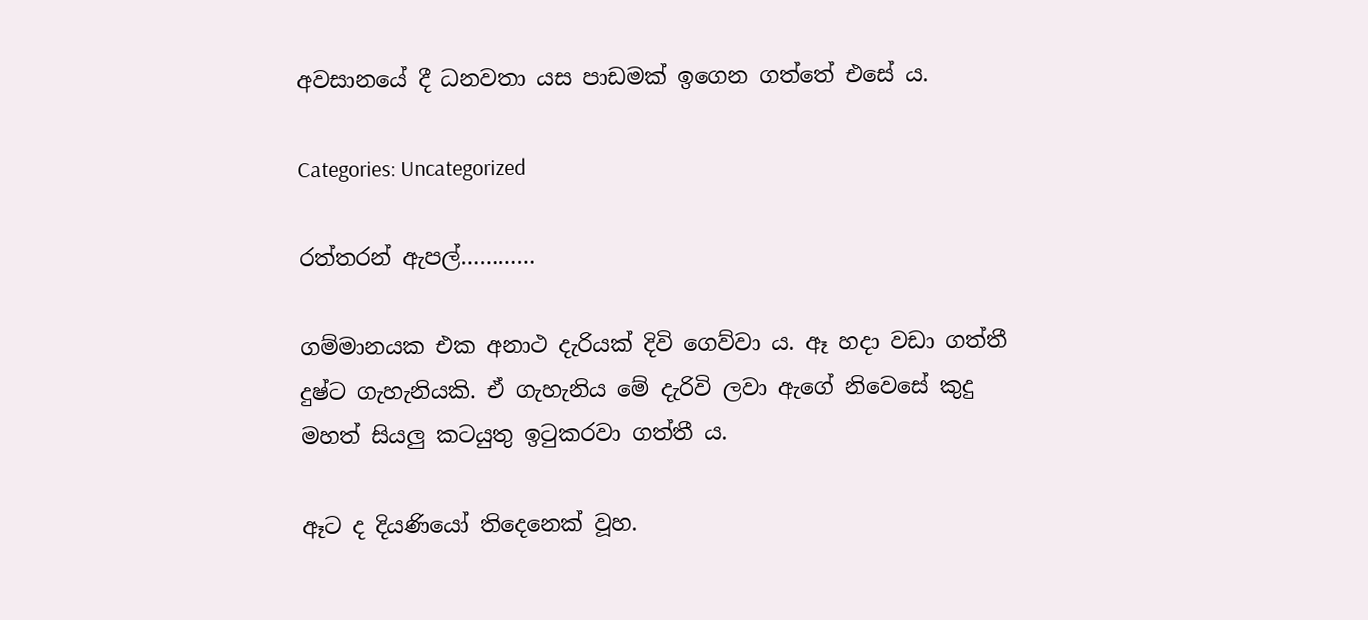අවසානයේ දී ධනවතා යස පාඩමක් ඉගෙන ගත්තේ එසේ ය.

Categories: Uncategorized

රත්තරන් ඇපල්…………

ගම්මානයක එක අනාථ දැරියක් දිවි ගෙව්වා ය. ඈ හදා වඩා ගත්තී දුෂ්ට ගැහැනියකි. ඒ ගැහැනිය මේ දැරිවි ලවා ඇගේ නිවෙසේ කුදු මහත් සියලු කටයුතු ඉටුකරවා ගත්තී ය.

ඈට ද දියණියෝ තිදෙනෙක් වූහ.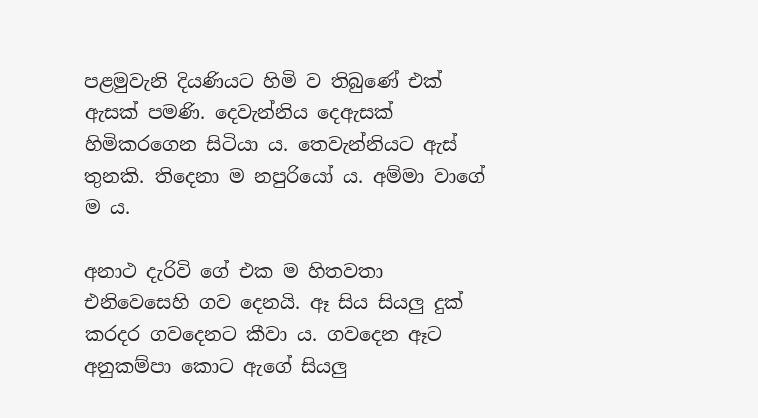පළමුවැනි දියණියට හිමි ව තිබුණේ එක් ඇසක් පමණි. දෙවැන්නිය දෙඇසක් හිමිකරගෙන සිටියා ය. තෙවැන්නියට ඇස් තුනකි. තිදෙනා ම නපුරියෝ ය. අම්මා වාගේ ම ය.

අනාථ දැරිවි ගේ එක ම හිතවතා එනිවෙසෙහි ගව දෙනයි. ඈ සිය සියලු දුක් කරදර ගවදෙනට කීවා ය. ගවදෙන ඈට අනුකම්පා කොට ඇගේ සියලු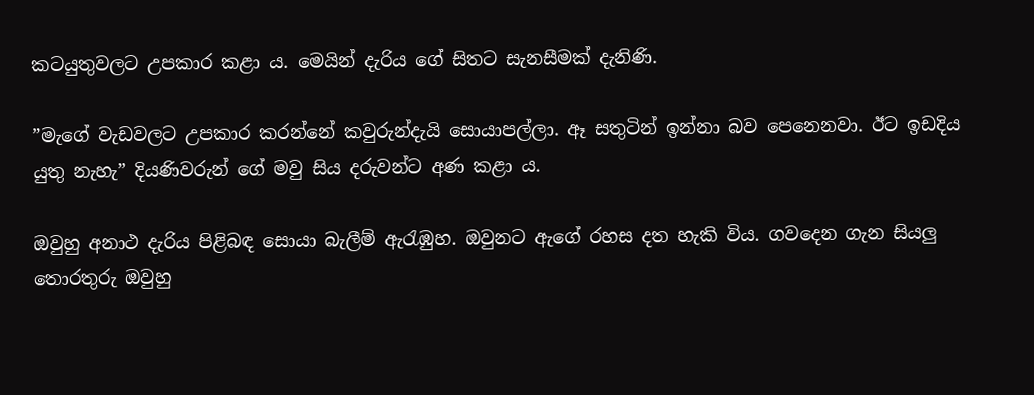කටයුතුවලට උපකාර කළා ය. මෙයින් දැරිය ගේ සිතට සැනසීමක් දැනිණි.

”මැගේ වැඩවලට උපකාර කරන්නේ කවුරුන්දැයි සොයාපල්ලා. ඈ සතුටින් ඉන්නා බව පෙනෙනවා. ඊට ඉඩදිය යුතු නැහැ” දියණිවරුන් ගේ මවු සිය දරුවන්ට අණ කළා ය.

ඔවුහු අනාථ දැරිය පිළිබඳ සොයා බැලීම් ඇරැඹුහ. ඔවුනට ඇගේ රහස දත හැකි විය. ගවදෙන ගැන සියලු තොරතුරු ඔවුහු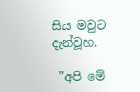සිය මවුට දැන්වූහ.

 ”අපි මේ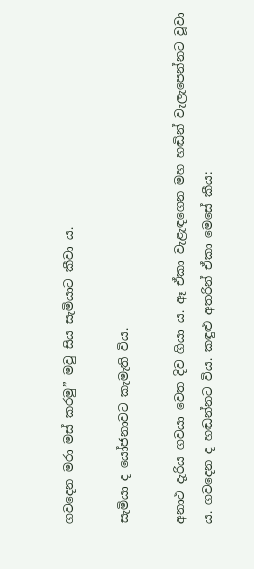ගවදෙන මරා මස් කරමු” මවු සිය සැමියාට කීවා ය.

සැමියා ද යෝජනාවට කැමැති විය.

අනාථ දැරිය ගවයා වෙත දිව ගියා ය. ඈ ඒකා වැළැඳගෙන මහ හඬින් වැලැපෙන්නට වූවා ය. ගවදෙන ද හඬන්නට විය. කඳුළු අතරින් ඒකා මෙසේ කීය: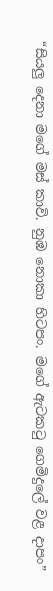“සියලු දෙනා මගේ මස් කාවි. නුඹ නොකා හිටපං. මගේ ඇටකටු ගෙමිදුලේ වළ දාපං”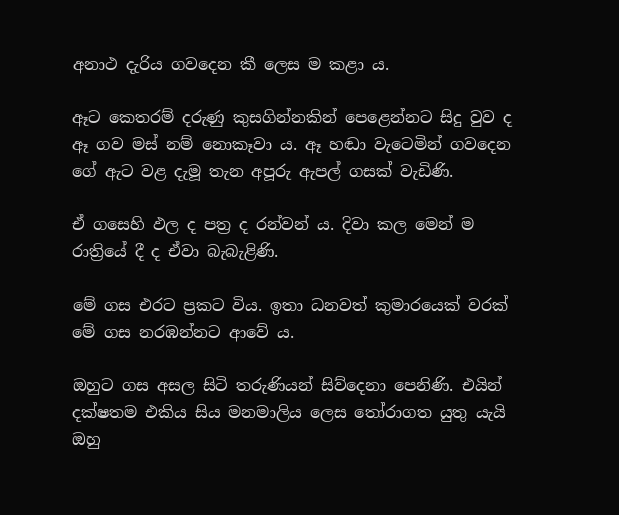අනාථ දැරිය ගවදෙන කී ලෙස ම කළා ය.

ඈට කෙතරම් දරුණු කුසගින්නකින් පෙළෙන්නට සිදු වුව ද ඈ ගව මස් නම් නොකෑවා ය. ඈ හඬා වැටෙමින් ගවදෙන ගේ ඇට වළ දැමූ තැන අපූරු ඇපල් ගසක් වැඩිණි.

ඒ ගසෙහි ඵල ද පත්‍ර ද රන්වන් ය. දිවා කල මෙන් ම රාත්‍රියේ දී ද ඒවා බැබැළිණි.

මේ ගස එරට ප්‍රකට විය. ඉතා ධනවත් කුමාරයෙක් වරක් මේ ගස නරඹන්නට ආවේ ය.

ඔහුට ගස අසල සිටි තරුණියන් සිව්දෙනා පෙනිණි. එයින් දක්ෂතම එකිය සිය මනමාලිය ලෙස තෝරාගත යුතු යැයි ඔහු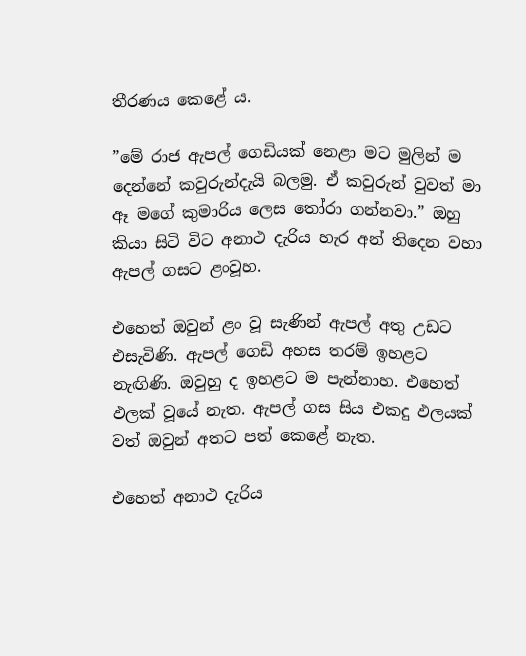තීරණය කෙළේ ය.

”මේ රාජ ඇපල් ගෙඩියක් නෙළා මට මුලින් ම දෙන්නේ කවුරුන්දැයි බලමු. ඒ කවුරුන් වුවත් මා ඈ මගේ කුමාරිය ලෙස තෝරා ගන්නවා.” ඔහු කියා සිටි විට අනාථ දැරිය හැර අන් තිදෙන වහා ඇපල් ගසට ළංවූහ.

එහෙත් ඔවුන් ළං වූ සැණින් ඇපල් අතු උඩට එසැවිණි. ඇපල් ගෙඩි අහස තරම් ඉහළට නැඟිණි. ඔවුහු ද ඉහළට ම පැන්නාහ. එහෙත් ඵලක් වූයේ නැත. ඇපල් ගස සිය එකදු ඵලයක් වත් ඔවුන් අතට පත් කෙළේ නැත.

එහෙත් අනාථ දැරිය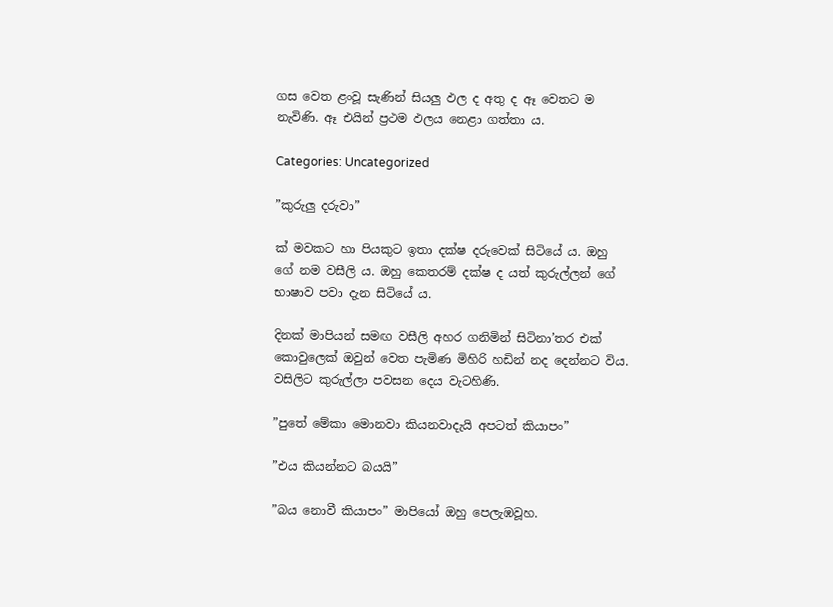ගස වෙත ළංවූ සැණින් සියලු ඵල ද අතු ද ඈ වෙතට ම නැවිණි. ඈ එයින් ප්‍රථම ඵලය නෙළා ගත්තා ය.

Categories: Uncategorized

”කුරුලු දරුවා”

ක් මවකට හා පියකුට ඉතා දක්ෂ දරුවෙක් සිටියේ ය. ඔහු ගේ නම වසීලි ය. ඔහු කෙතරම් දක්ෂ ද යත් කුරුල්ලන් ගේ භාෂාව පවා දැන සිටියේ ය.

දිනක් මාපියන් සමඟ වසීලි අහර ගනිමින් සිටිනා’තර එක් කොවුලෙක් ඔවුන් වෙත පැමිණ මිහිරි හඩින් නද දෙන්නට විය. වසිලිට කුරුල්ලා පවසන දෙය වැටහිණි.

”පුතේ මේකා මොනවා කියනවාදැයි අපටත් කියාපං”

”එය කියන්නට බයයි”

”බය නොවී කියාපං” මාපියෝ ඔහු පෙලැඹවූහ.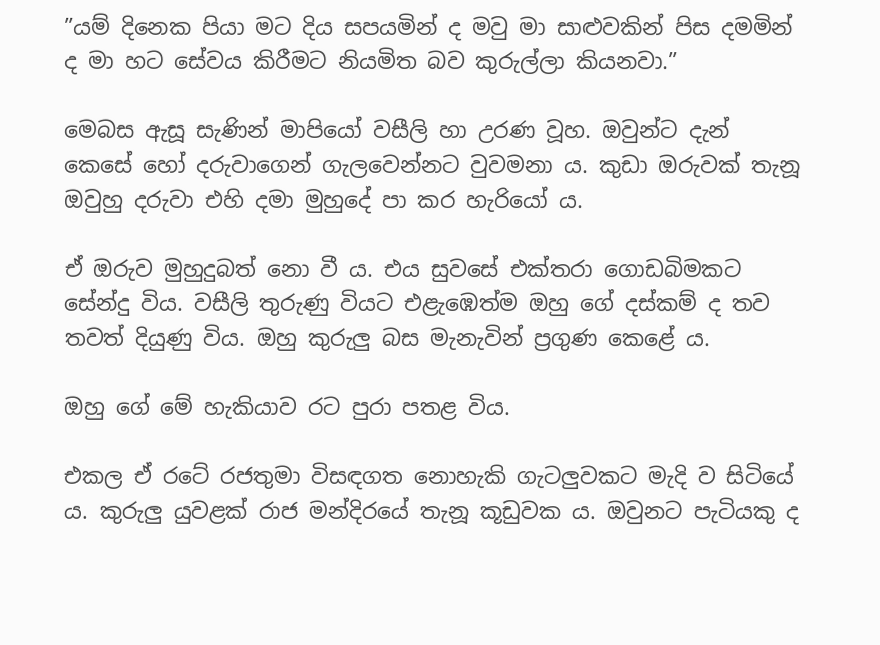”යම් දිනෙක පියා මට දිය සපයමින් ද මවු මා සාළුවකින් පිස දමමින් ද මා හට සේවය කිරීමට නියමිත බව කුරුල්ලා කියනවා.”

මෙබස ඇසූ සැණින් මාපියෝ වසීලි හා උරණ වූහ. ඔවුන්ට දැන් කෙසේ හෝ දරුවාගෙන් ගැලවෙන්නට වුවමනා ය. කුඩා ඔරුවක් තැනූ ඔවුහු දරුවා එහි දමා මුහුදේ පා කර හැරියෝ ය.

ඒ ඔරුව මුහුදුබත් නො වී ය. එය සුවසේ එක්තරා ගොඩබිමකට සේන්දු විය. වසීලි තුරුණු වියට එළැඹෙත්ම ඔහු ගේ දස්කම් ද තව තවත් දියුණු විය. ඔහු කුරුලු බස මැනැවින් ප්‍රගුණ කෙළේ ය.

ඔහු ගේ මේ හැකියාව රට පුරා පතළ විය.

එකල ඒ රටේ රජතුමා විසඳගත නොහැකි ගැටලුවකට මැදි ව සිටියේ ය. කුරුලු යුවළක් රාජ මන්දිරයේ තැනූ කූඩුවක ය. ඔවුනට පැටියකු ද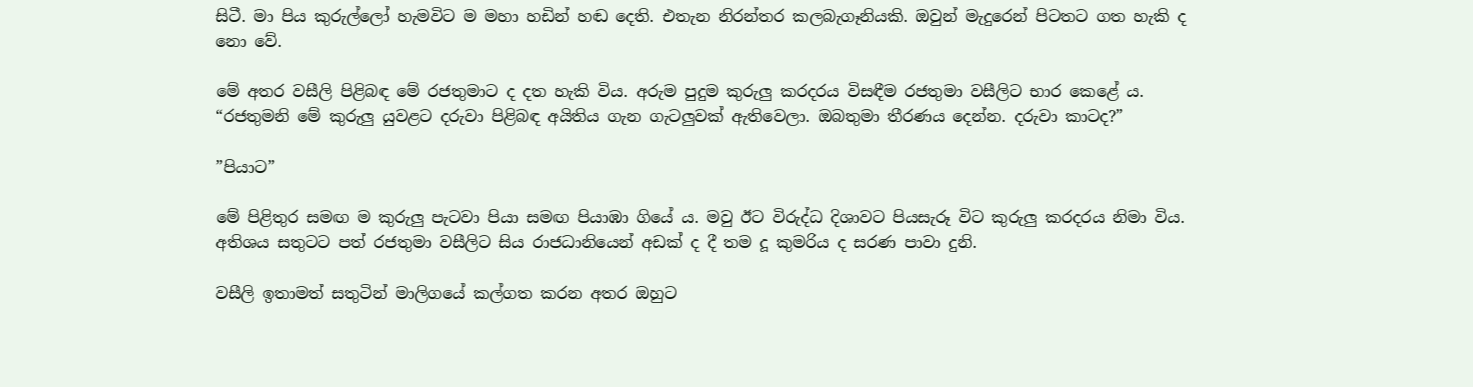සිටී. මා පිය කුරුල්ලෝ හැමවිට ම මහා හඩින් හඬ දෙති. එතැන නිරන්තර කලබැගෑනියකි. ඔවුන් මැදුරෙන් පිටතට ගත හැකි ද නො වේ.

මේ අතර වසීලි පිළිබඳ මේ රජතුමාට ද දත හැකි විය. අරුම පුදුම කුරුලු කරදරය විසඳීම රජතුමා වසීලිට භාර කෙළේ ය. “රජතුමනි මේ කුරුලු යුවළට දරුවා පිළිබඳ අයිතිය ගැන ගැටලුවක් ඇතිවෙලා. ඔබතුමා තීරණය දෙන්න. දරුවා කාටද?”

”පියාට”

මේ පිළිතුර සමඟ ම කුරුලු පැටවා පියා සමඟ පියාඹා ගියේ ය. මවු ඊට විරුද්ධ දිශාවට පියසැරූ විට කුරුලු කරදරය නිමා විය. අතිශය සතුටට පත් රජතුමා වසීලිට සිය රාජධානියෙන් අඩක් ද දී තම දූ කුමරිය ද සරණ පාවා දුනි.

වසීලි ඉතාමත් සතුටින් මාලිගයේ කල්ගත කරන අතර ඔහුට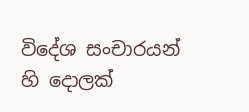විදේශ සංචාරයන් හි දොලක්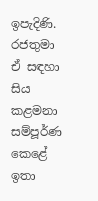ඉපැදිණි. රජතුමා ඒ සඳහා සිය කළමනා සම්පූර්ණ කෙළේ ඉතා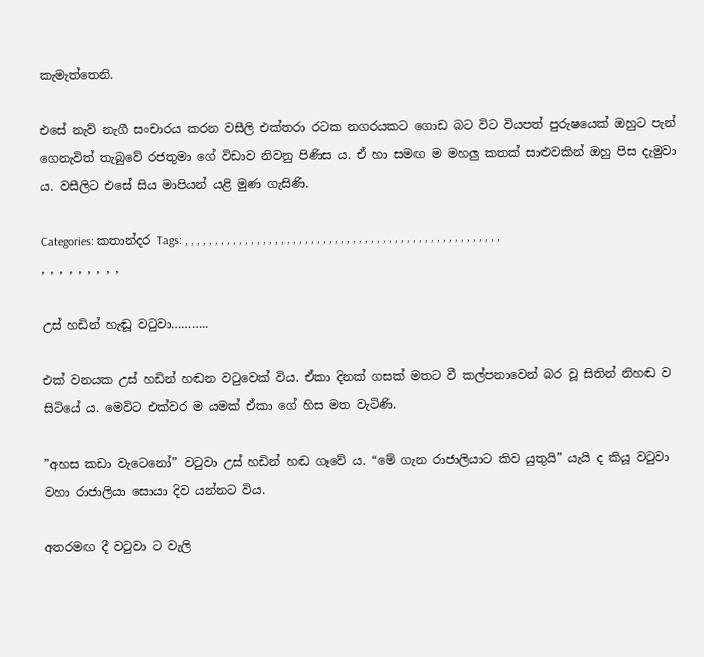කැමැත්තෙනි.

එසේ නැව් නැගී සංචාරය කරන වසීලි එක්තරා රටක නගරයකට ගොඩ බට විට වියපත් පුරුෂයෙක් ඔහුට පැන් ගෙනැවිත් තැබුවේ රජතුමා ගේ විඩාව නිවනු පිණිස ය. ඒ හා සමඟ ම මහලු කතක් සාළුවකින් ඔහු පිස දැමුවා ය. වසීලිට එසේ සිය මාපියන් යළි මුණ ගැසිණි.

Categories: කතාන්දර Tags: , , , , , , , , , , , , , , , , , , , , , , , , , , , , , , , , , , , , , , , , , , , , , , , , , , , , , , , , , , , , , ,

උස් හඩින් හැඬූ වටුවා………..

එක් වනයක උස් හඩින් හඬන වටුවෙක් විය. ඒකා දිනක් ගසක් මතට වී කල්පනාවෙන් බර වූ සිතින් නිහඬ ව සිටියේ ය. මෙවිට එක්වර ම යමක් ඒකා ගේ හිස මත වැටිණි.

”අහස කඩා වැටෙනෝ” වටුවා උස් හඩින් හඬ ගෑවේ ය. “මේ ගැන රාජාලියාට කිව යුතුයි” යැයි ද කියූ වටුවා වහා රාජාලියා සොයා දිව යන්නට විය.

අතරමඟ දී වටුවා ට වැලි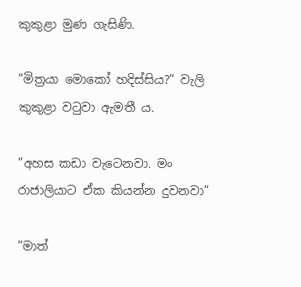කුකුළා මුණ ගැසිණි.

”මිත්‍රයා මොකෝ හදිස්සිය?” වැලි කුකුළා වටුවා ඇමතී ය.

”අහස කඩා වැටෙනවා. මං රාජාලියාට ඒක කියන්න දුවනවා”

”මාත්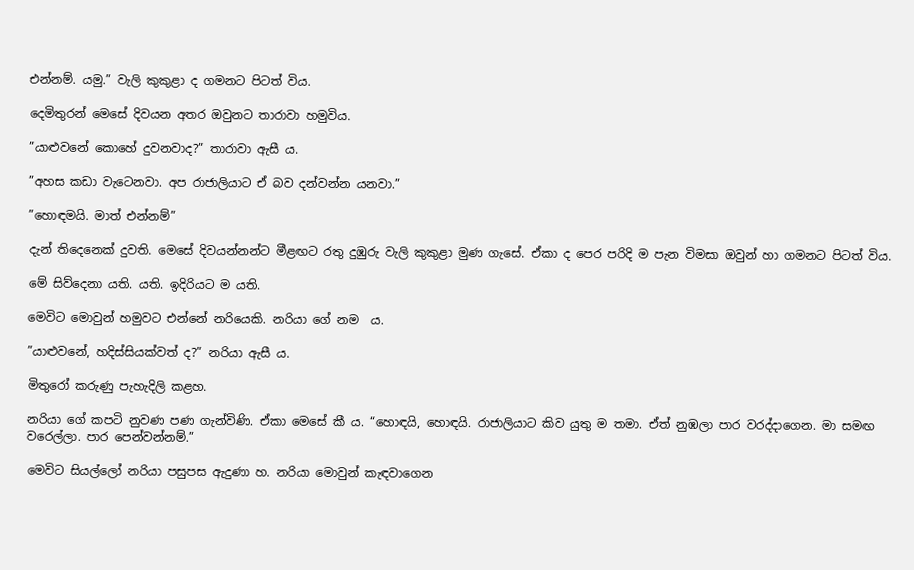එන්නම්. යමු.” වැලි කුකුළා ද ගමනට පිටත් විය.

දෙමිතුරන් මෙසේ දිවයන අතර ඔවුනට තාරාවා හමුවිය.

”යාළුවනේ කොහේ දුවනවාද?” තාරාවා ඇසී ය.

”අහස කඩා වැටෙනවා. අප රාජාලියාට ඒ බව දන්වන්න යනවා.”

”හොඳමයි. මාත් එන්නම්”

දැන් තිදෙනෙක් දුවති. මෙසේ දිවයන්නන්ට මීළඟට රතු දුඹුරු වැලි කුකුළා මුණ ගැසේ. ඒකා ද පෙර පරිදි ම පැන විමසා ඔවුන් හා ගමනට පිටත් විය.

මේ සිව්දෙනා යති. යති. ඉදිරියට ම යති.

මෙවිට මොවුන් හමුවට එන්නේ නරියෙකි. නරියා ගේ නම  ය.

”යාළුවනේ, හදිස්සියක්වත් ද?” නරියා ඇසී ය.

මිතුරෝ කරුණු පැහැදිලි කළහ.

නරියා ගේ කපටි නුවණ පණ ගැන්විණි. ඒකා මෙසේ කී ය. “හොඳයි, හොඳයි. රාජාලියාට කිව යුතු ම තමා. ඒත් නුඹලා පාර වරද්දාගෙන. මා සමඟ වරෙල්ලා. පාර පෙන්වන්නම්.”

මෙවිට සියල්ලෝ නරියා පසුපස ඇදුණා හ. නරියා මොවුන් කැඳවාගෙන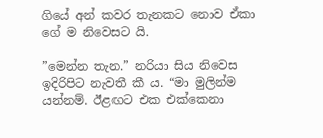ගියේ අන් කවර තැනකට නොව ඒකා ගේ ම නිවෙසට යි.

”මෙන්න තැන.” නරියා සිය නිවෙස ඉදිරිපිට නැවතී කී ය. “මා මුලින්ම යන්නම්. ඊළඟට එක එක්කෙනා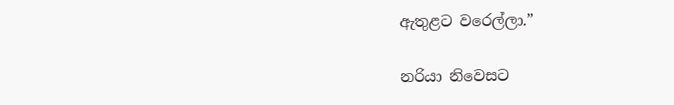ඇතුළට වරෙල්ලා.”

නරියා නිවෙසට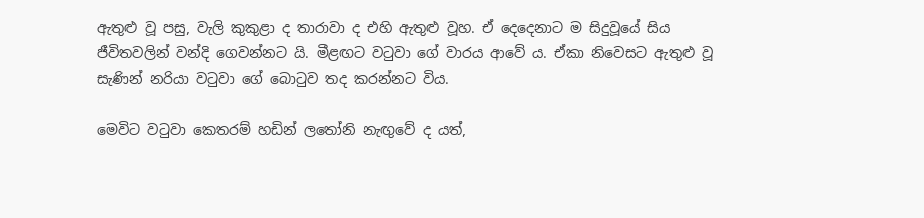ඇතුළු වූ පසු, වැලි කුකුළා ද තාරාවා ද එහි ඇතුළු වූහ. ඒ දෙදෙනාට ම සිදුවූයේ සිය ජීවිතවලින් වන්දි ගෙවන්නට යි. මීළඟට වටුවා ගේ වාරය ආවේ ය. ඒකා නිවෙසට ඇතුළු වූ සැණින් නරියා වටුවා ගේ බොටුව තද කරන්නට විය.

මෙවිට වටුවා කෙතරම් හඩින් ලතෝනි නැඟුවේ ද යත්,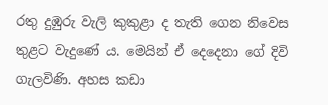රතු දුඹුරු වැලි කුකුළා ද තැති ගෙන නිවෙස තුළට වැදුණේ ය. මෙයින් ඒ දෙදෙනා ගේ දිවි ගැලවිණි. අහස කඩා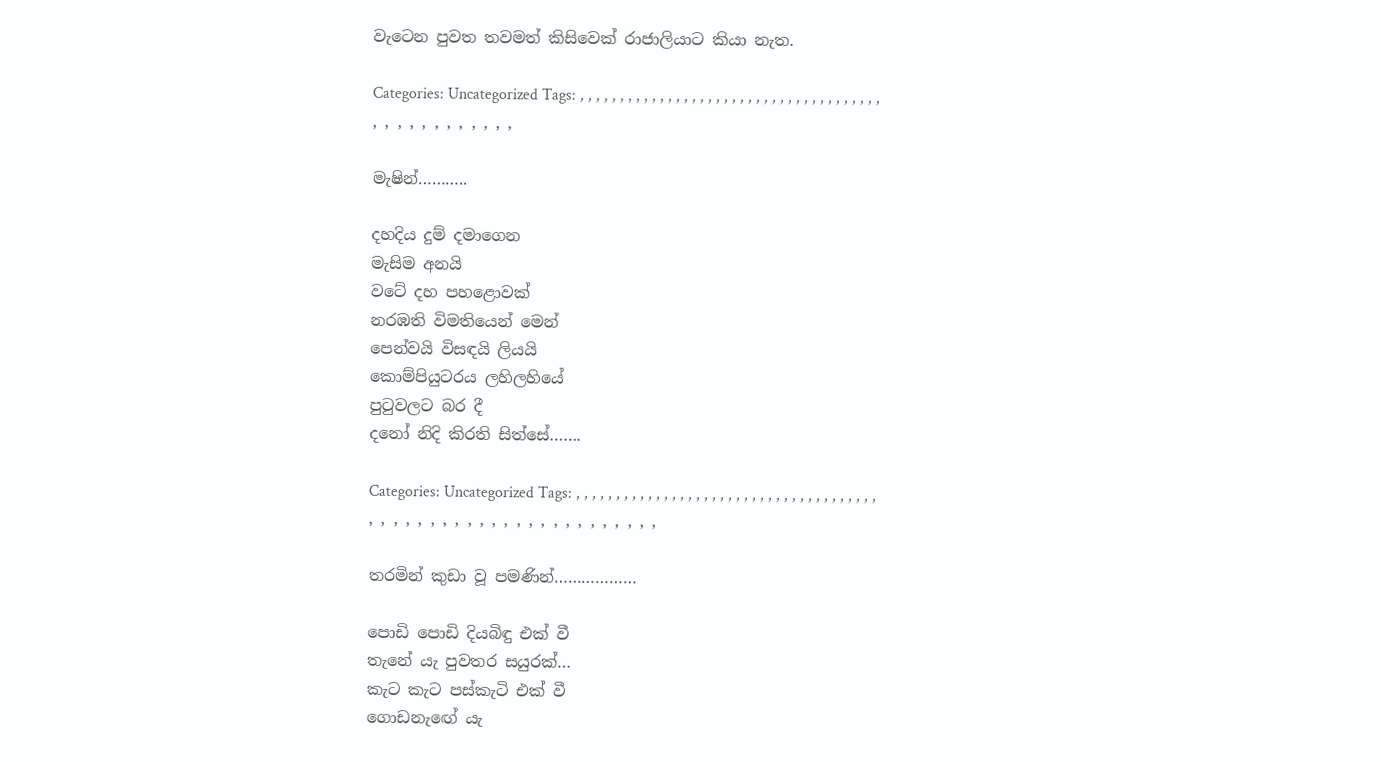වැටෙන පුවත තවමත් කිසිවෙක් රාජාලියාට කියා නැත.

Categories: Uncategorized Tags: , , , , , , , , , , , , , , , , , , , , , , , , , , , , , , , , , , , , , , , , , , , , , , , , , ,

මැෂින්………..

දහදිය දුම් දමාගෙන
මැසිම අනයි
වටේ දහ පහළොවක්
නරඹති විමතියෙන් මෙන්
පෙන්වයි විසඳයි ලියයි
කොම්පියුටරය ලහිලහියේ
පුටුවලට බර දී
දනෝ නිදි කිරති සිත්සේ…….

Categories: Uncategorized Tags: , , , , , , , , , , , , , , , , , , , , , , , , , , , , , , , , , , , , , , , , , , , , , , , , , , , , , , , , , , , , , ,

තරමින් කුඩා වූ පමණින්………………

පොඩි පොඩි දියබිඳු එක් වී
තැනේ යැ පුවතර සයුරක්…
කැට කැට පස්කැටි එක් වී
ගොඩනැඟේ යැ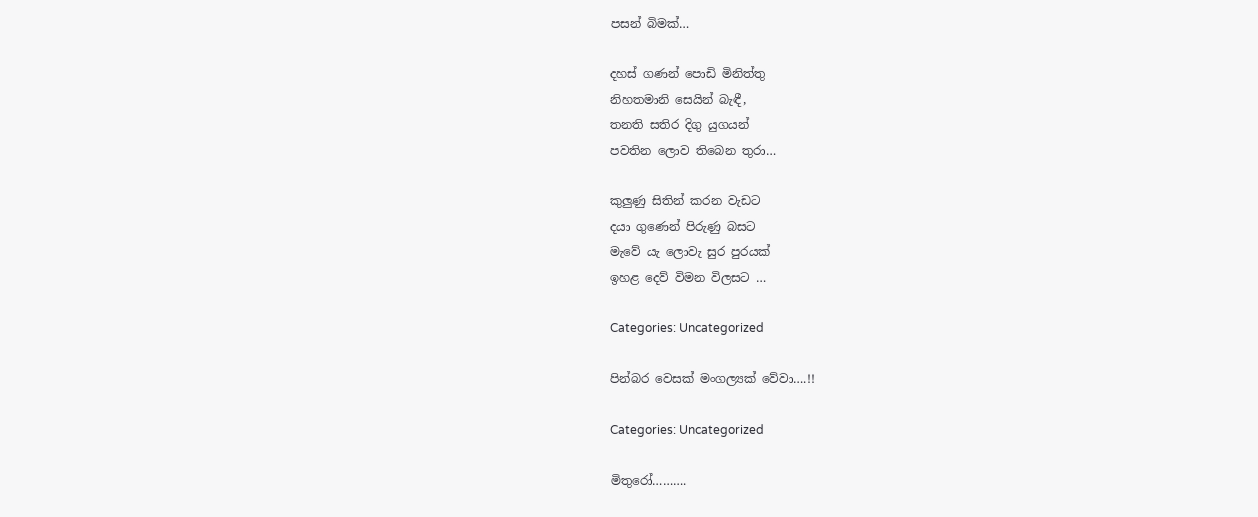පසන් බිමක්…

දහස් ගණන් පොඩි මිනිත්තු
නිහතමානි සෙයින් බැඳී,
තනති සතිර දිගු යුගයන්
පවතින ලොව තිබෙන තුරා…

කුලුණු සිතින් කරන වැඩට
දයා ගුණෙන් පිරුණු බසට
මැවේ යැ ලොවැ සුර පුරයක්
ඉහළ දෙව් විමන විලසට …

Categories: Uncategorized

පින්බර වෙසක් මංගල්‍යක් වේවා….!!

Categories: Uncategorized

මිතුරෝ……….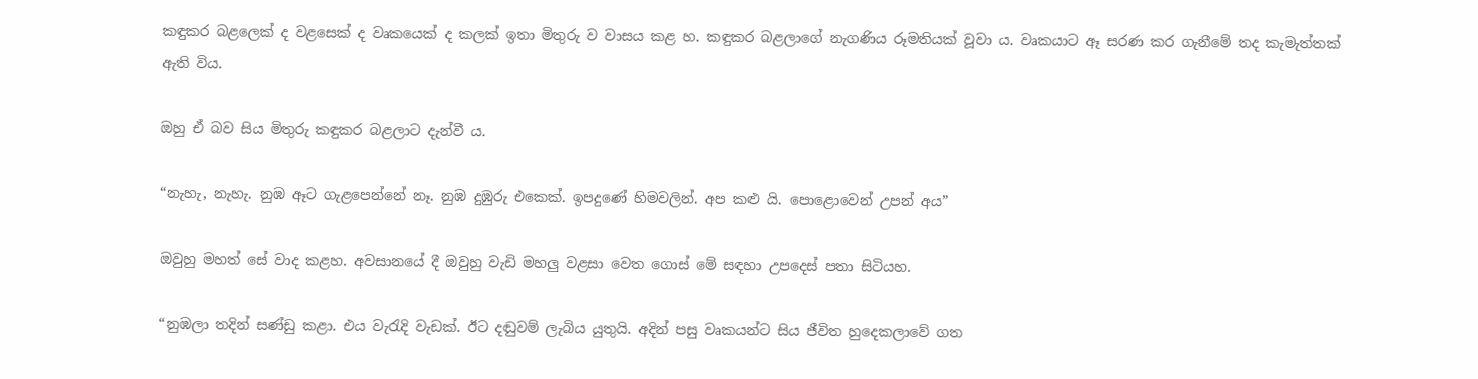කඳුකර බළලෙක් ද වළසෙක් ද වෘකයෙක් ද කලක් ඉතා මිතුරු ව වාසය කළ හ. කඳුකර බළලාගේ නැගණිය රූමතියක් වූවා ය. වෘකයාට ඈ සරණ කර ගැනීමේ තද කැමැත්තක් ඇති විය.

ඔහු ඒ බව සිය මිතුරු කඳුකර බළලාට දැන්වී ය.

“නැහැ, නැහැ. නුඹ ඈට ගැළපෙන්නේ නෑ. නුඹ දුඹුරු එකෙක්. ඉපදුණේ හිමවලින්. අප කළු යි. පොළොවෙන් උපන් අය”

ඔවුහු මහත් සේ වාද කළහ. අවසානයේ දී ඔවුහු වැඩි මහලු වළසා වෙත ගොස් මේ සඳහා උපදෙස් පතා සිටියහ.

“නුඹලා තදින් සණ්ඩු කළා. එය වැරැදි වැඩක්. ඊට දඬුවම් ලැබිය යුතුයි. අදින් පසු වෘකයන්ට සිය ජීවිත හුදෙකලාවේ ගත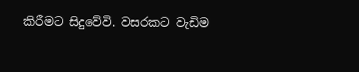කිරීමට සිදුවේවි. වසරකට වැඩිම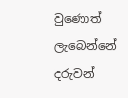වුණොත් ලැබෙන්නේ දරුවන්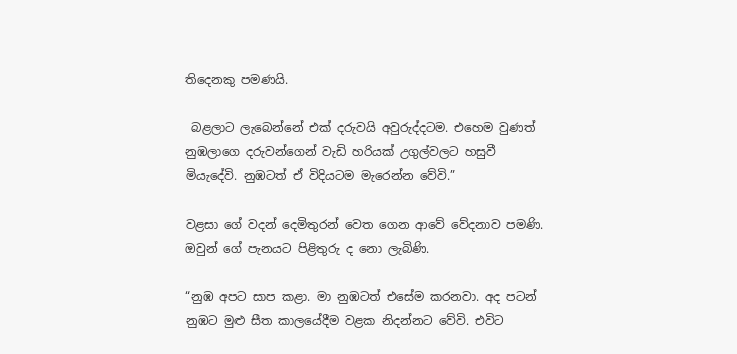තිදෙනකු පමණයි.

 බළලාට ලැබෙන්නේ එක් දරුවයි අවුරුද්දටම. එහෙම වුණත් නුඹලාගෙ දරුවන්ගෙන් වැඩි හරියක් උගුල්වලට හසුවී මියැදේවි. නුඹටත් ඒ විදියටම මැරෙන්න වේවි.”

වළසා ගේ වදන් දෙමිතුරන් වෙත ගෙන ආවේ වේදනාව පමණි. ඔවුන් ගේ පැනයට පිළිතුරු ද නො ලැබිණි.

“නුඹ අපට සාප කළා. මා නුඹටත් එසේම කරනවා. අද පටන් නුඹට මුළු සීත කාලයේදීම වළක නිදන්නට වේවි. එවිට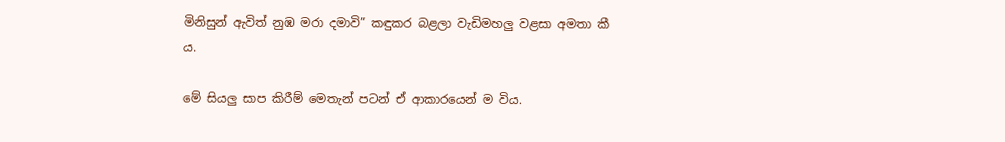මිනිසුන් ඇවිත් නුඹ මරා දමාවි” කඳුකර බළලා වැඩිමහලු වළසා අමතා කී ය.

මේ සියලු සාප කිරීම් මෙතැන් පටන් ඒ ආකාරයෙන් ම විය.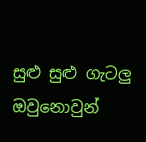සුළු සුළු ගැටලු ඔවුනොවුන්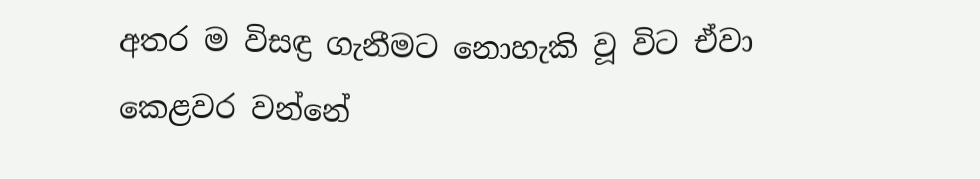අතර ම විසඳ්‍ර ගැනීමට නොහැකි වූ විට ඒවා කෙළවර වන්නේ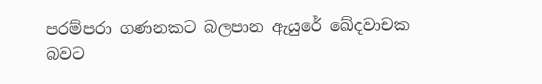පරම්පරා ගණනකට බලපාන ඇයුරේ ඛේදවාචක බවට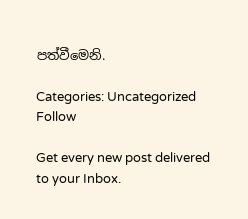පත්වීමෙනි.

Categories: Uncategorized
Follow

Get every new post delivered to your Inbox.